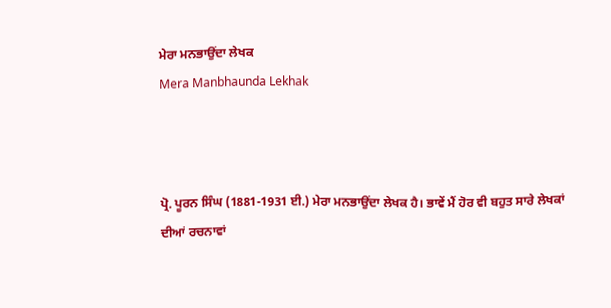ਮੇਰਾ ਮਨਭਾਉਂਦਾ ਲੇਖਕ
Mera Manbhaunda Lekhak



ਪ੍ਰੋ. ਪੂਰਨ ਸਿੰਘ (1881-1931 ਈ.) ਮੇਰਾ ਮਨਭਾਉਂਦਾ ਲੇਖਕ ਹੈ। ਭਾਵੇਂ ਮੈਂ ਹੋਰ ਵੀ ਬਹੁਤ ਸਾਰੇ ਲੇਖਕਾਂ ਦੀਆਂ ਰਚਨਾਵਾਂ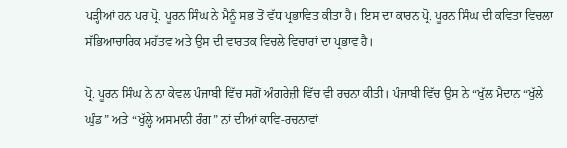ਪੜ੍ਹੀਆਂ ਹਨ ਪਰ ਪ੍ਰੋ. ਪੂਰਨ ਸਿੰਘ ਨੇ ਮੈਨੂੰ ਸਭ ਤੋਂ ਵੱਧ ਪ੍ਰਭਾਵਿਤ ਕੀਤਾ ਹੈ। ਇਸ ਦਾ ਕਾਰਨ ਪ੍ਰੋ. ਪੂਰਨ ਸਿੰਘ ਦੀ ਕਵਿਤਾ ਵਿਚਲਾ ਸੱਭਿਆਚਾਰਿਕ ਮਹੱਤਵ ਅਤੇ ਉਸ ਦੀ ਵਾਰਤਕ ਵਿਚਲੇ ਵਿਚਾਰਾਂ ਦਾ ਪ੍ਰਭਾਵ ਹੈ।

ਪ੍ਰੋ. ਪੂਰਨ ਸਿੰਘ ਨੇ ਨਾ ਕੇਵਲ ਪੰਜਾਬੀ ਵਿੱਚ ਸਗੋਂ ਅੰਗਰੇਜ਼ੀ ਵਿੱਚ ਵੀ ਰਚਨਾ ਕੀਤੀ। ਪੰਜਾਬੀ ਵਿੱਚ ਉਸ ਨੇ “ਖੁੱਲ ਮੈਦਾਨ “ਖੁੱਲੇ ਘੁੰਡ” ਅਤੇ “ਖੁੱਲ੍ਹੇ ਅਸਮਾਨੀ ਰੰਗ” ਨਾਂ ਦੀਆਂ ਕਾਵਿ-ਰਚਨਾਵਾਂ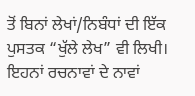ਤੋਂ ਬਿਨਾਂ ਲੇਖਾਂ/ਨਿਬੰਧਾਂ ਦੀ ਇੱਕ ਪੁਸਤਕ “ਖੁੱਲੇ ਲੇਖ” ਵੀ ਲਿਖੀ। ਇਹਨਾਂ ਰਚਨਾਵਾਂ ਦੇ ਨਾਵਾਂ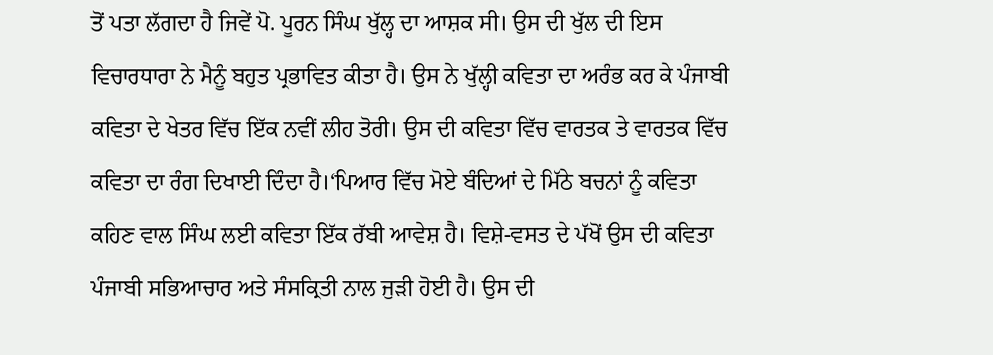ਤੋਂ ਪਤਾ ਲੱਗਦਾ ਹੈ ਜਿਵੇਂ ਪੋ. ਪੂਰਨ ਸਿੰਘ ਖੁੱਲ੍ਹ ਦਾ ਆਸ਼ਕ ਸੀ। ਉਸ ਦੀ ਖੁੱਲ ਦੀ ਇਸ ਵਿਚਾਰਧਾਰਾ ਨੇ ਮੈਨੂੰ ਬਹੁਤ ਪ੍ਰਭਾਵਿਤ ਕੀਤਾ ਹੈ। ਉਸ ਨੇ ਖੁੱਲ੍ਹੀ ਕਵਿਤਾ ਦਾ ਅਰੰਭ ਕਰ ਕੇ ਪੰਜਾਬੀ ਕਵਿਤਾ ਦੇ ਖੇਤਰ ਵਿੱਚ ਇੱਕ ਨਵੀਂ ਲੀਹ ਤੋਰੀ। ਉਸ ਦੀ ਕਵਿਤਾ ਵਿੱਚ ਵਾਰਤਕ ਤੇ ਵਾਰਤਕ ਵਿੱਚ ਕਵਿਤਾ ਦਾ ਰੰਗ ਦਿਖਾਈ ਦਿੰਦਾ ਹੈ।‘ਪਿਆਰ ਵਿੱਚ ਮੋਏ ਬੰਦਿਆਂ ਦੇ ਮਿੱਠੇ ਬਚਨਾਂ ਨੂੰ ਕਵਿਤਾ ਕਹਿਣ ਵਾਲ ਸਿੰਘ ਲਈ ਕਵਿਤਾ ਇੱਕ ਰੱਬੀ ਆਵੇਸ਼ ਹੈ। ਵਿਸ਼ੇ-ਵਸਤ ਦੇ ਪੱਖੋਂ ਉਸ ਦੀ ਕਵਿਤਾ ਪੰਜਾਬੀ ਸਭਿਆਚਾਰ ਅਤੇ ਸੰਸਕ੍ਰਿਤੀ ਨਾਲ ਜੁੜੀ ਹੋਈ ਹੈ। ਉਸ ਦੀ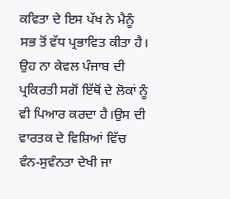ਕਵਿਤਾ ਦੇ ਇਸ ਪੱਖ ਨੇ ਮੈਨੂੰ ਸਭ ਤੋਂ ਵੱਧ ਪ੍ਰਭਾਵਿਤ ਕੀਤਾ ਹੈ। ਉਹ ਨਾ ਕੇਵਲ ਪੰਜਾਬ ਦੀ ਪ੍ਰਕਿਰਤੀ ਸਗੋਂ ਇੱਥੋਂ ਦੇ ਲੋਕਾਂ ਨੂੰ ਵੀ ਪਿਆਰ ਕਰਦਾ ਹੈ।ਉਸ ਦੀ ਵਾਰਤਕ ਦੇ ਵਿਸ਼ਿਆਂ ਵਿੱਚ ਵੰਨ-ਸੁਵੰਨਤਾ ਦੇਖੀ ਜਾ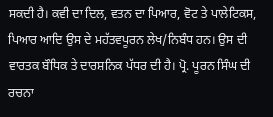ਸਕਦੀ ਹੈ। ਕਵੀ ਦਾ ਦਿਲ, ਵਤਨ ਦਾ ਪਿਆਰ, ਵੋਟ ਤੇ ਪਾਲੇਟਿਕਸ, ਪਿਆਰ ਆਦਿ ਉਸ ਦੇ ਮਹੱਤਵਪੂਰਨ ਲੇਖ/ਨਿਬੰਧ ਹਨ। ਉਸ ਦੀ ਵਾਰਤਕ ਬੌਧਿਕ ਤੇ ਦਾਰਸ਼ਨਿਕ ਪੱਧਰ ਦੀ ਹੈ। ਪ੍ਰੋ. ਪੂਰਨ ਸਿੰਘ ਦੀ ਰਚਨਾ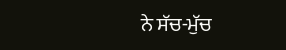ਨੇ ਸੱਚ-ਮੁੱਚ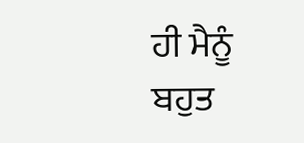ਹੀ ਮੈਨੂੰ ਬਹੁਤ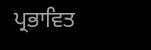ਪ੍ਰਭਾਵਿਤ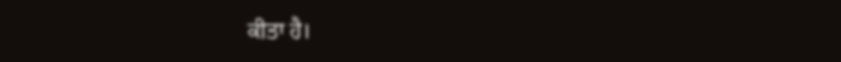ਕੀਤਾ ਹੈ।